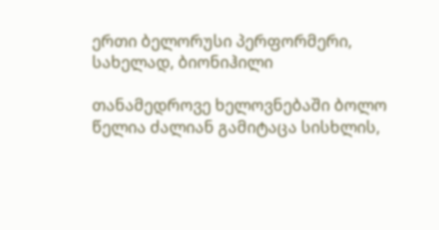ერთი ბელორუსი პერფორმერი, სახელად, ბიონიჰილი

თანამედროვე ხელოვნებაში ბოლო წელია ძალიან გამიტაცა სისხლის,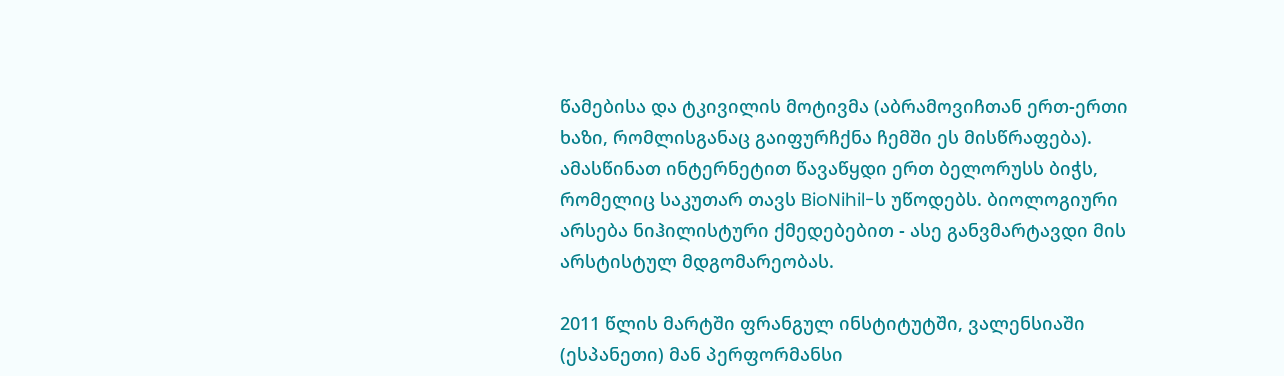წამებისა და ტკივილის მოტივმა (აბრამოვიჩთან ერთ-ერთი ხაზი, რომლისგანაც გაიფურჩქნა ჩემში ეს მისწრაფება).
ამასწინათ ინტერნეტით წავაწყდი ერთ ბელორუსს ბიჭს, რომელიც საკუთარ თავს BioNihil-ს უწოდებს. ბიოლოგიური არსება ნიჰილისტური ქმედებებით - ასე განვმარტავდი მის არსტისტულ მდგომარეობას.

2011 წლის მარტში ფრანგულ ინსტიტუტში, ვალენსიაში (ესპანეთი) მან პერფორმანსი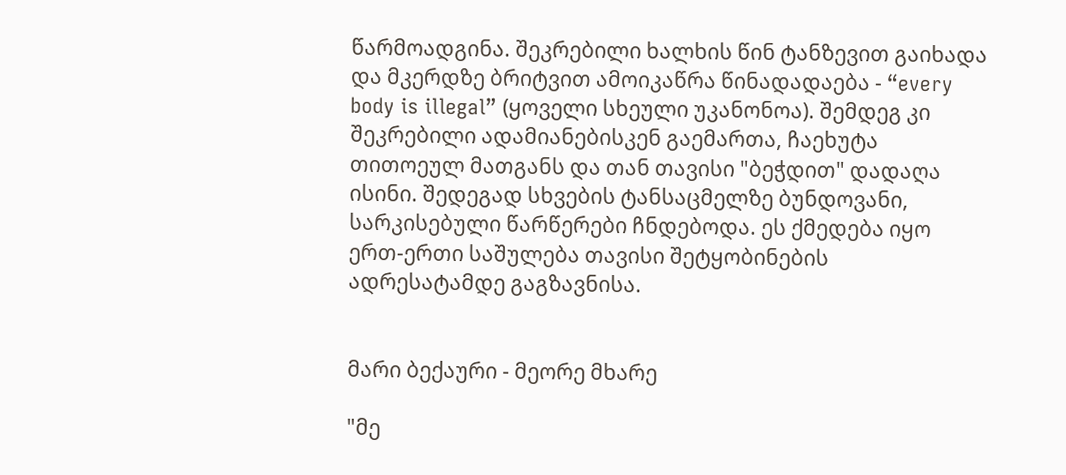წარმოადგინა. შეკრებილი ხალხის წინ ტანზევით გაიხადა და მკერდზე ბრიტვით ამოიკაწრა წინადადაება - “every body is illegal” (ყოველი სხეული უკანონოა). შემდეგ კი შეკრებილი ადამიანებისკენ გაემართა, ჩაეხუტა თითოეულ მათგანს და თან თავისი "ბეჭდით" დადაღა ისინი. შედეგად სხვების ტანსაცმელზე ბუნდოვანი, სარკისებული წარწერები ჩნდებოდა. ეს ქმედება იყო ერთ-ერთი საშულება თავისი შეტყობინების ადრესატამდე გაგზავნისა.


მარი ბექაური - მეორე მხარე

"მე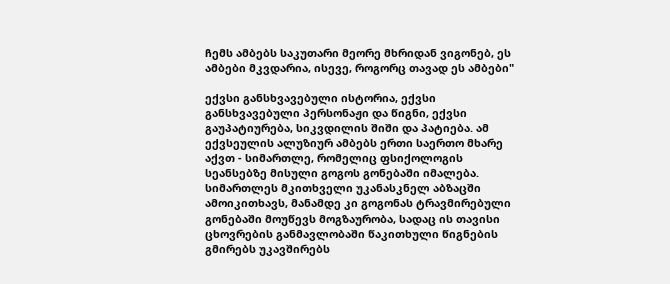ჩემს ამბებს საკუთარი მეორე მხრიდან ვიგონებ, ეს ამბები მკვდარია, ისევე, როგორც თავად ეს ამბები"

ექვსი განსხვავებული ისტორია, ექვსი განსხვავებული პერსონაჟი და წიგნი, ექვსი გაუპატიურება, სიკვდილის შიში და პატიება. ამ ექვსეულის ალუზიურ ამბებს ერთი საერთო მხარე აქვთ - სიმართლე, რომელიც ფსიქოლოგის სეანსებზე მისული გოგოს გონებაში იმალება.
სიმართლეს მკითხველი უკანასკნელ აბზაცში ამოიკითხავს, მანამდე კი გოგონას ტრავმირებული გონებაში მოუწევს მოგზაურობა, სადაც ის თავისი ცხოვრების განმავლობაში წაკითხული წიგნების გმირებს უკავშირებს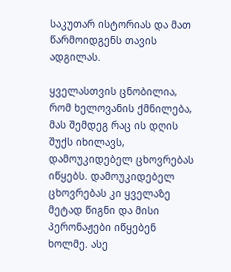საკუთარ ისტორიას და მათ წარმოიდგენს თავის ადგილას.

ყველასთვის ცნობილია, რომ ხელოვანის ქმნილება, მას შემდეგ რაც ის დღის შუქს იხილავს, დამოუკიდებელ ცხოვრებას იწყებს. დამოუკიდებელ ცხოვრებას კი ყველაზე მეტად წიგნი და მისი პერონაჟები იწყებენ ხოლმე. ასე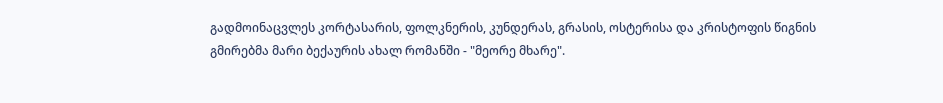გადმოინაცვლეს კორტასარის, ფოლკნერის, კუნდერას, გრასის, ოსტერისა და კრისტოფის წიგნის გმირებმა მარი ბექაურის ახალ რომანში - "მეორე მხარე".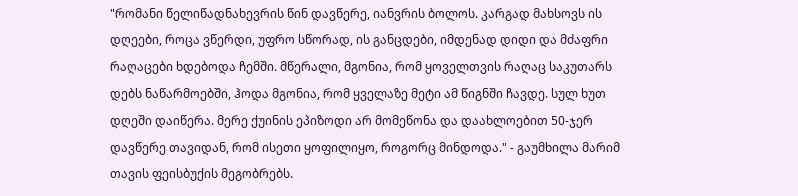"რომანი წელიწადნახევრის წინ დავწერე, იანვრის ბოლოს. კარგად მახსოვს ის დღეები, როცა ვწერდი, უფრო სწორად, ის განცდები, იმდენად დიდი და მძაფრი რაღაცები ხდებოდა ჩემში. მწერალი, მგონია, რომ ყოველთვის რაღაც საკუთარს დებს ნაწარმოებში, ჰოდა მგონია, რომ ყველაზე მეტი ამ წიგნში ჩავდე. სულ ხუთ დღეში დაიწერა. მერე ქუინის ეპიზოდი არ მომეწონა და დაახლოებით 50-ჯერ დავწერე თავიდან, რომ ისეთი ყოფილიყო, როგორც მინდოდა." - გაუმხილა მარიმ თავის ფეისბუქის მეგობრებს.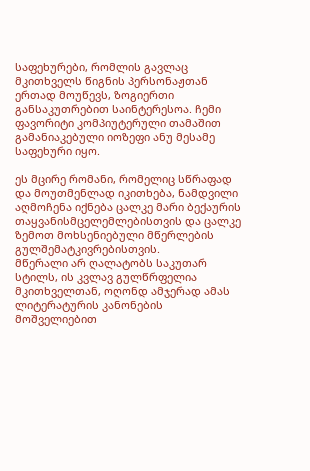საფეხურები, რომლის გავლაც მკითხველს წიგნის პერსონაჟთან ერთად მოუწევს, ზოგიერთი განსაკუთრებით საინტერესოა. ჩემი ფავორიტი კომპიუტერული თამაშით გამანიაკებული იოზეფი ანუ მესამე საფეხური იყო.

ეს მცირე რომანი, რომელიც სწრაფად და მოუთმენლად იკითხება, ნამდვილი აღმოჩენა იქნება ცალკე მარი ბექაურის თაყვანისმცელემლებისთვის და ცალკე ზემოთ მოხსენიებული მწერლების გულშემატკივრებისთვის.
მწერალი არ ღალატობს საკუთარ სტილს, ის კვლავ გულწრფელია მკითხველთან, ოღონდ ამჯერად ამას ლიტერატურის კანონების მოშველიებით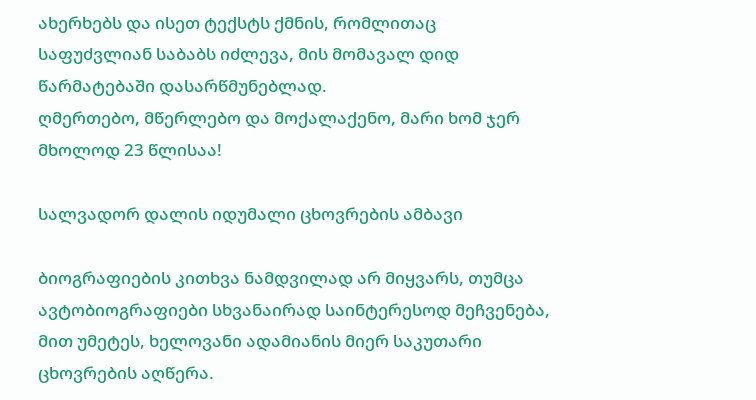ახერხებს და ისეთ ტექსტს ქმნის, რომლითაც საფუძვლიან საბაბს იძლევა, მის მომავალ დიდ წარმატებაში დასარწმუნებლად.
ღმერთებო, მწერლებო და მოქალაქენო, მარი ხომ ჯერ მხოლოდ 23 წლისაა!

სალვადორ დალის იდუმალი ცხოვრების ამბავი

ბიოგრაფიების კითხვა ნამდვილად არ მიყვარს, თუმცა ავტობიოგრაფიები სხვანაირად საინტერესოდ მეჩვენება, მით უმეტეს, ხელოვანი ადამიანის მიერ საკუთარი ცხოვრების აღწერა.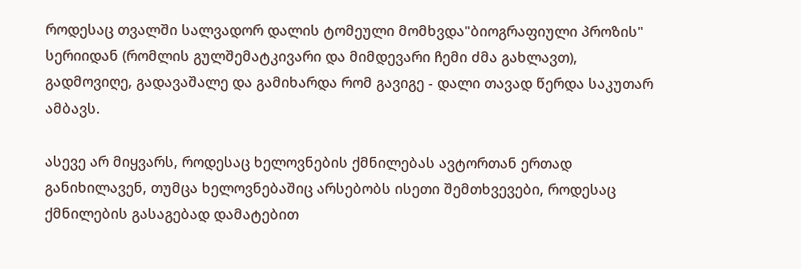როდესაც თვალში სალვადორ დალის ტომეული მომხვდა"ბიოგრაფიული პროზის" სერიიდან (რომლის გულშემატკივარი და მიმდევარი ჩემი ძმა გახლავთ), გადმოვიღე, გადავაშალე და გამიხარდა რომ გავიგე - დალი თავად წერდა საკუთარ ამბავს.

ასევე არ მიყვარს, როდესაც ხელოვნების ქმნილებას ავტორთან ერთად განიხილავენ, თუმცა ხელოვნებაშიც არსებობს ისეთი შემთხვევები, როდესაც ქმნილების გასაგებად დამატებით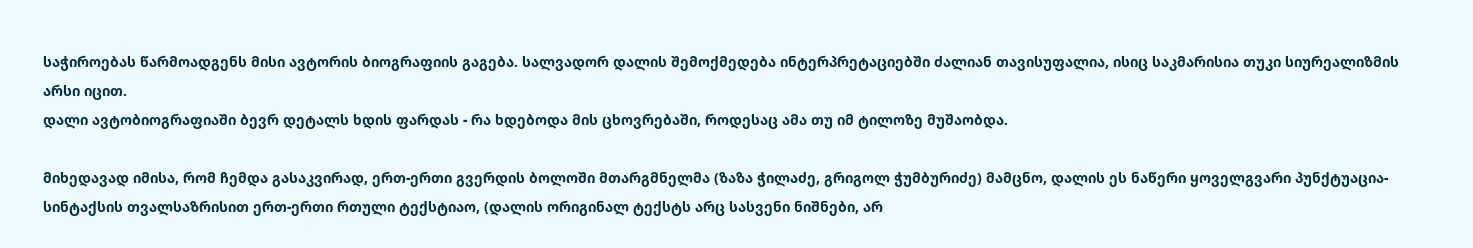საჭიროებას წარმოადგენს მისი ავტორის ბიოგრაფიის გაგება. სალვადორ დალის შემოქმედება ინტერპრეტაციებში ძალიან თავისუფალია, ისიც საკმარისია თუკი სიურეალიზმის არსი იცით.
დალი ავტობიოგრაფიაში ბევრ დეტალს ხდის ფარდას - რა ხდებოდა მის ცხოვრებაში, როდესაც ამა თუ იმ ტილოზე მუშაობდა.

მიხედავად იმისა, რომ ჩემდა გასაკვირად, ერთ-ერთი გვერდის ბოლოში მთარგმნელმა (ზაზა ჭილაძე, გრიგოლ ჭუმბურიძე) მამცნო, დალის ეს ნაწერი ყოველგვარი პუნქტუაცია-სინტაქსის თვალსაზრისით ერთ-ერთი რთული ტექსტიაო, (დალის ორიგინალ ტექსტს არც სასვენი ნიშნები, არ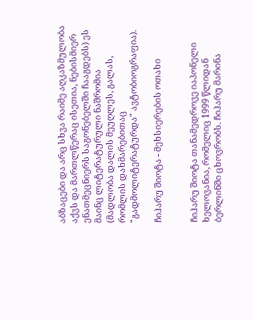აბზაცები და არც სხვა რაიმე აღკაზმულობა აქვს და მართლწერაც ისეთია, ნებისმიერ ენათმეცნიერს საგონებელში ჩააგდებს) ეს მაინც ლიტერატურული ნაშრომია (მადლობა დალის მეუღლეს, გალას, რომლის დახმარებითაც "გადმოლიტერატურდა" ავტობიოგრაფია).

ჩიჰარუ შიოტა - მეხსიერების ოთახი


ჩიჰარუ შიოტა თანამედროვე იაპონელი ხელოვანია, რომელიც 1999 წლიდან ბერლინში ცხოვრობს. ჩიჰარუ მარინა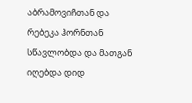აბრამოვიჩთან და რებეკა ჰორნთან სწავლობდა და მათგან იღებდა დიდ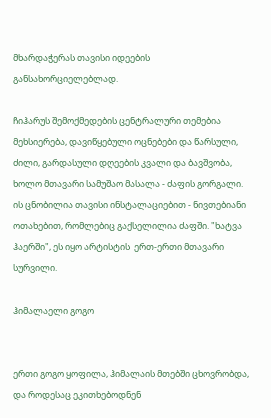მხარდაჭერას თავისი იდეების განსახორციელებლად.

ჩიჰარუს შემოქმედების ცენტრალური თემებია მეხსიერება, დავიწყებული ოცნებები და წარსული, ძილი, გარდასული დღეების კვალი და ბავშვობა, ხოლო მთავარი სამუშაო მასალა - ძაფის გორგალი.
ის ცნობილია თავისი ინსტალაციებით - ნივთებიანი ოთახებით, რომლებიც გაქსელილია ძაფში. "ხატვა ჰაერში", ეს იყო არტისტის  ერთ-ერთი მთავარი სურვილი.

ჰიმალაელი გოგო


ერთი გოგო ყოფილა, ჰიმალაის მთებში ცხოვრობდა, და როდესაც ეკითხებოდნენ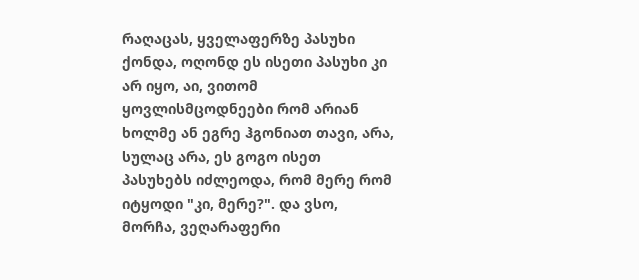რაღაცას, ყველაფერზე პასუხი ქონდა, ოღონდ ეს ისეთი პასუხი კი არ იყო, აი, ვითომ ყოვლისმცოდნეები რომ არიან ხოლმე ან ეგრე ჰგონიათ თავი, არა, სულაც არა, ეს გოგო ისეთ პასუხებს იძლეოდა, რომ მერე რომ იტყოდი "კი, მერე?". და ვსო, მორჩა, ვეღარაფერი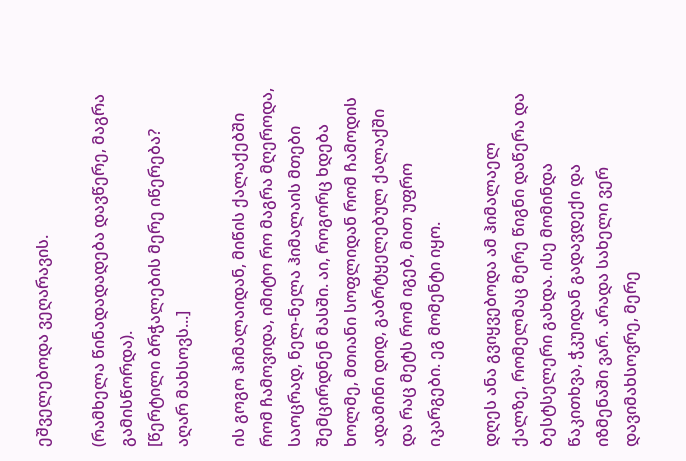ეშველებოდა ვეღარავის.

(რამხელა წინადადადება დავწერე, მაგრა გამისწორდა).
[წერტილი ბრჭალების მერე იწერება? აღარ მახსოვს...]

ის გოგო ჰიმალაიდან, მიწის ქალაქებში რომ ჩამოვიდა, იმიტო რო მაგრა მღეროდა, საოცრად, ნელ-ნელა ჰიმალაის მთები შემცირდნენ მასში. აი, როგორც ხდება ხოლმე, მთიანი სოფლიდან რომ ჩამოდის ადამინი დიდ, გაბრტყელებულ ქალაქში და რაც მეტს რომ იგებ, მით უფრო იკარგები. ეგ მომენტი იყო.

დღეს ანა გვიყვებოდა ამ ჰიმალაელ ქალზე, რომელმაც მერე წიგნი დაწერა და ბესტსელერი გახდა. ისე მომინდა წაკითხვა, ჭკუიდან გადავდექი და იზმენაში ვარ. არადა სახელი ვერ დავიმახსოვრე, მერე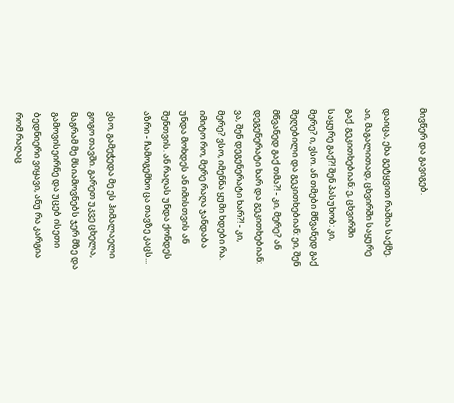მივწერ და გავიგებ.

დაიცა, ეხა გეტყვით რაშია საქმე. აი, მაგალითად, ცხვირში საყურე გაქ. გეკითხებიან: ე, ცხვირში საყურე გაქ?! შენ პასუხობ: კი, მერე? ი, ვსო. ან თმები მწვანედ გაქ შეღებილი და გეკითხებიან: ეი, შენ მწვანედ გაქ თმა?! - კი, მერე? ან დეგენერატი ხარ და გეკითხებიან: ვა, შენ დეგენერატი ხარ?! - კი, მერე? ვსო, იმენნა ყუმი ხდები რა. იმიტო რო, მერე რაღა ჯანდაბა უნდა მოხდეს ან იმისთვის ან შენთვის. ან რაღას უნდა ქონდეს აზრი - ჩამოგემხო ცა თავზე კაცს...

ვსო, გამეჭედა მე ეს ჰიმალაელი გოგო თავში. გარეთ უკვე ცხელა, მაგრამ მე მსიამოვნებს ჯერ მზე და გამოვისეირნე და უცებ ისეთი ბედნიერი ვიყავი, ანუ რა კარგია რომ რაღაც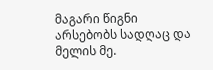მაგარი წიგნი არსებობს სადღაც და მელის მე.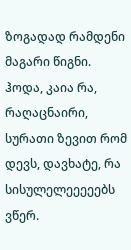ზოგადად რამდენი მაგარი წიგნი. ჰოდა, კაია რა, რაღაცნაირი, სურათი ზევით რომ დევს, დავხატე, რა სისულელეეეეებს ვწერ.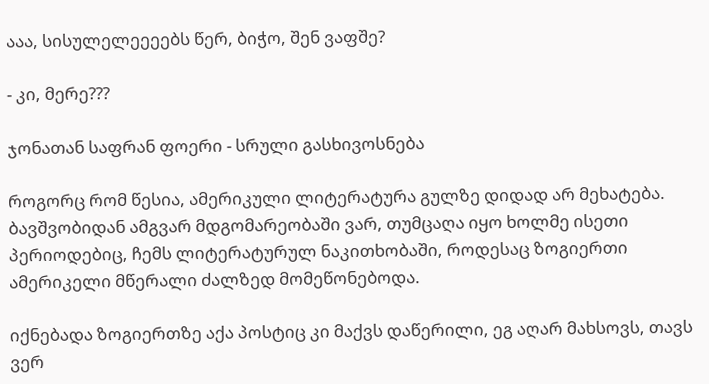ააა, სისულელეეეებს წერ, ბიჭო, შენ ვაფშე?

- კი, მერე???

ჯონათან საფრან ფოერი - სრული გასხივოსნება

როგორც რომ წესია, ამერიკული ლიტერატურა გულზე დიდად არ მეხატება. ბავშვობიდან ამგვარ მდგომარეობაში ვარ, თუმცაღა იყო ხოლმე ისეთი პერიოდებიც, ჩემს ლიტერატურულ ნაკითხობაში, როდესაც ზოგიერთი ამერიკელი მწერალი ძალზედ მომეწონებოდა.

იქნებადა ზოგიერთზე აქა პოსტიც კი მაქვს დაწერილი, ეგ აღარ მახსოვს, თავს ვერ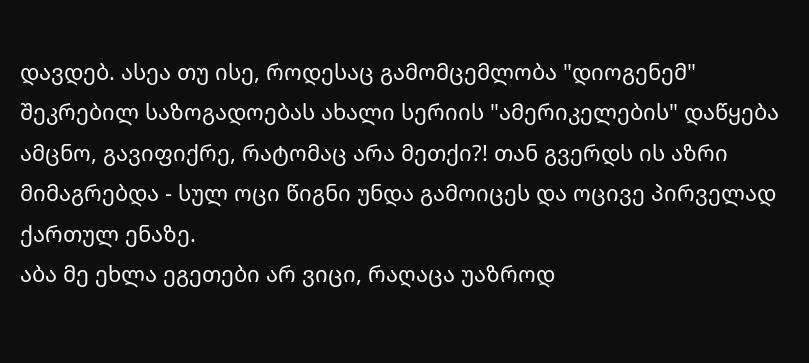დავდებ. ასეა თუ ისე, როდესაც გამომცემლობა "დიოგენემ" შეკრებილ საზოგადოებას ახალი სერიის "ამერიკელების" დაწყება ამცნო, გავიფიქრე, რატომაც არა მეთქი?! თან გვერდს ის აზრი მიმაგრებდა - სულ ოცი წიგნი უნდა გამოიცეს და ოცივე პირველად ქართულ ენაზე.
აბა მე ეხლა ეგეთები არ ვიცი, რაღაცა უაზროდ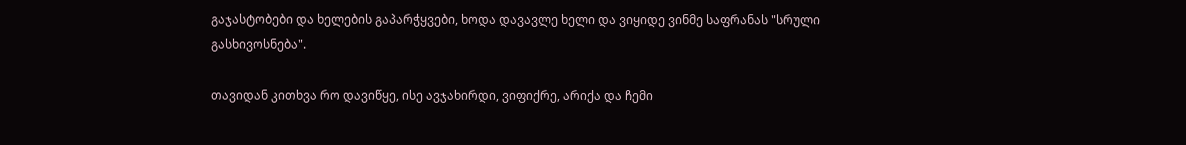გაჯასტობები და ხელების გაპარჭყვები, ხოდა დავავლე ხელი და ვიყიდე ვინმე საფრანას "სრული გასხივოსნება".

თავიდან კითხვა რო დავიწყე, ისე ავჯახირდი, ვიფიქრე, არიქა და ჩემი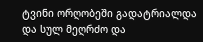ტვინი ორღობეში გადატრიალდა და სულ მეღრძო და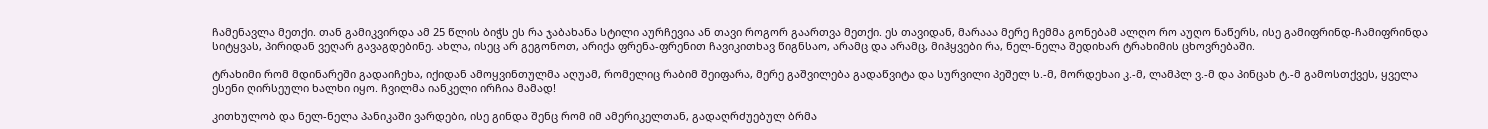ჩამენავლა მეთქი. თან გამიკვირდა ამ 25 წლის ბიჭს ეს რა ჯაბახანა სტილი აურჩევია ან თავი როგორ გაართვა მეთქი. ეს თავიდან, მარააა მერე ჩემმა გონებამ ალღო რო აუღო ნაწერს, ისე გამიფრინდ-ჩამიფრინდა სიტყვას, პირიდან ვეღარ გავაგდებინე. ახლა, ისეც არ გეგონოთ, არიქა ფრენა-ფრენით ჩავიკითხავ წიგნსაო, არამც და არამც, მიჰყვები რა, ნელ-ნელა შედიხარ ტრახიმის ცხოვრებაში.

ტრახიმი რომ მდინარეში გადაიჩეხა, იქიდან ამოყვინთულმა აღუამ, რომელიც რაბიმ შეიფარა, მერე გაშვილება გადაწვიტა და სურვილი პეშელ ს.-მ, მორდეხაი კ.-მ, ლამპლ ვ.-მ და პინცახ ტ.-მ გამოსთქვეს, ყველა ესენი ღირსეული ხალხი იყო. ჩვილმა იანკელი ირჩია მამად!

კითხულობ და ნელ-ნელა პანიკაში ვარდები, ისე გინდა შენც რომ იმ ამერიკელთან, გადაღრძუებულ ბრმა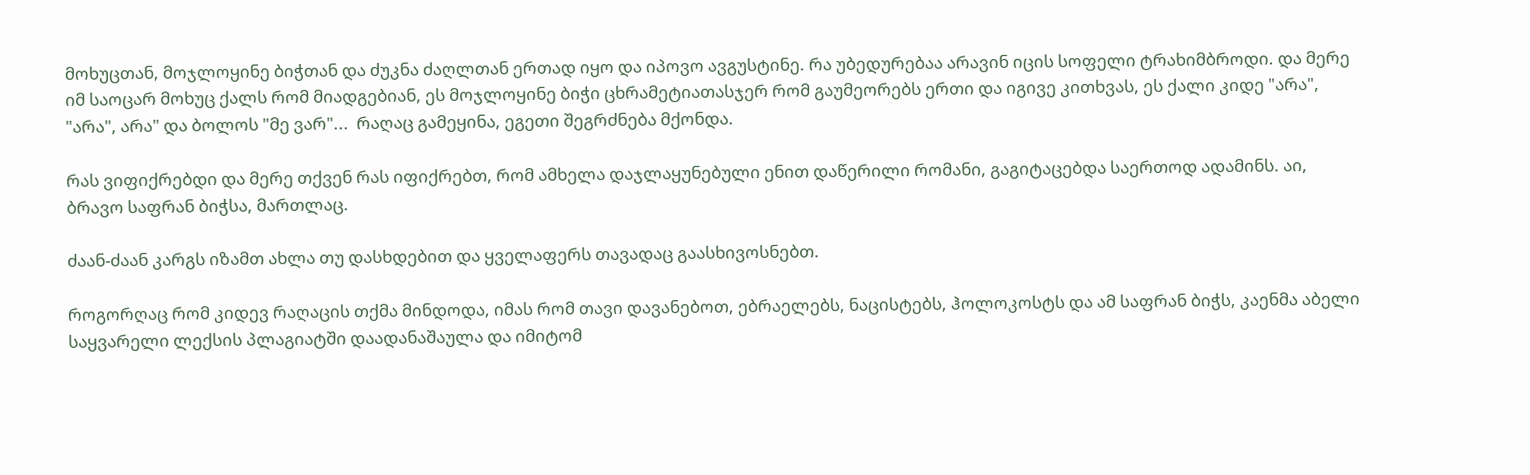მოხუცთან, მოჯლოყინე ბიჭთან და ძუკნა ძაღლთან ერთად იყო და იპოვო ავგუსტინე. რა უბედურებაა არავინ იცის სოფელი ტრახიმბროდი. და მერე იმ საოცარ მოხუც ქალს რომ მიადგებიან, ეს მოჯლოყინე ბიჭი ცხრამეტიათასჯერ რომ გაუმეორებს ერთი და იგივე კითხვას, ეს ქალი კიდე "არა", "არა", არა" და ბოლოს "მე ვარ"...  რაღაც გამეყინა, ეგეთი შეგრძნება მქონდა.

რას ვიფიქრებდი და მერე თქვენ რას იფიქრებთ, რომ ამხელა დაჯლაყუნებული ენით დაწერილი რომანი, გაგიტაცებდა საერთოდ ადამინს. აი, ბრავო საფრან ბიჭსა, მართლაც.

ძაან-ძაან კარგს იზამთ ახლა თუ დასხდებით და ყველაფერს თავადაც გაასხივოსნებთ.

როგორღაც რომ კიდევ რაღაცის თქმა მინდოდა, იმას რომ თავი დავანებოთ, ებრაელებს, ნაცისტებს, ჰოლოკოსტს და ამ საფრან ბიჭს, კაენმა აბელი საყვარელი ლექსის პლაგიატში დაადანაშაულა და იმიტომ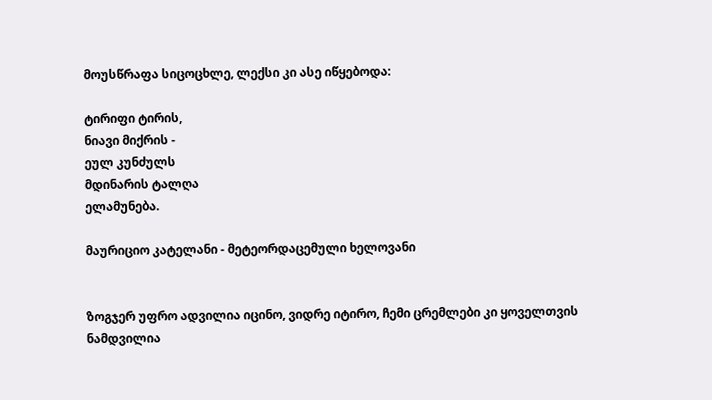მოუსწრაფა სიცოცხლე, ლექსი კი ასე იწყებოდა:

ტირიფი ტირის,
ნიავი მიქრის -
ეულ კუნძულს
მდინარის ტალღა
ელამუნება.

მაურიციო კატელანი - მეტეორდაცემული ხელოვანი


ზოგჯერ უფრო ადვილია იცინო, ვიდრე იტირო, ჩემი ცრემლები კი ყოველთვის ნამდვილია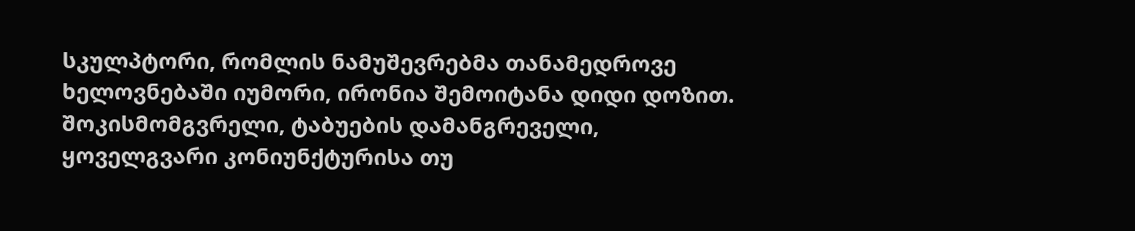სკულპტორი, რომლის ნამუშევრებმა თანამედროვე ხელოვნებაში იუმორი, ირონია შემოიტანა დიდი დოზით. შოკისმომგვრელი, ტაბუების დამანგრეველი, ყოველგვარი კონიუნქტურისა თუ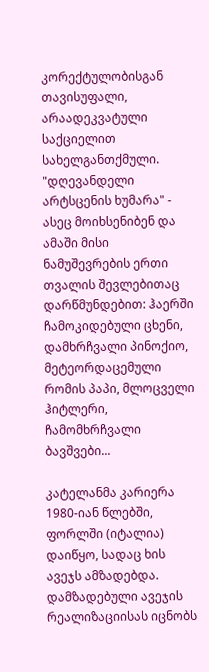კორექტულობისგან თავისუფალი, არაადეკვატული საქციელით სახელგანთქმული. "დღევანდელი არტსცენის ხუმარა" - ასეც მოიხსენიბენ და ამაში მისი ნამუშევრების ერთი თვალის შევლებითაც დარწმუნდებით: ჰაერში ჩამოკიდებული ცხენი, დამხრჩვალი პინოქიო, მეტეორდაცემული რომის პაპი, მლოცველი ჰიტლერი, ჩამომხრჩვალი ბავშვები...

კატელანმა კარიერა 1980-იან წლებში, ფორლში (იტალია) დაიწყო, სადაც ხის ავეჯს ამზადებდა. დამზადებული ავეჯის რეალიზაციისას იცნობს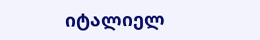იტალიელ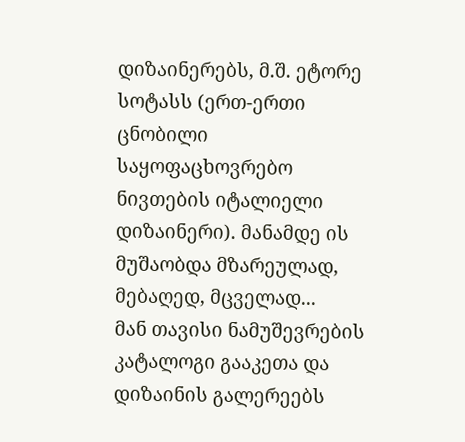დიზაინერებს, მ.შ. ეტორე სოტასს (ერთ-ერთი ცნობილი საყოფაცხოვრებო ნივთების იტალიელი დიზაინერი). მანამდე ის მუშაობდა მზარეულად, მებაღედ, მცველად...
მან თავისი ნამუშევრების კატალოგი გააკეთა და დიზაინის გალერეებს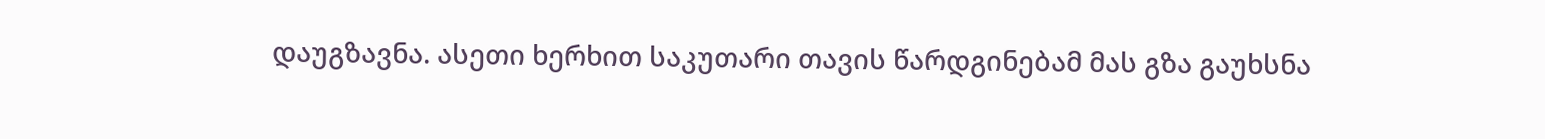დაუგზავნა. ასეთი ხერხით საკუთარი თავის წარდგინებამ მას გზა გაუხსნა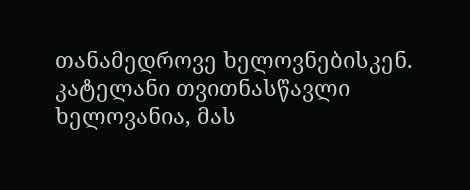თანამედროვე ხელოვნებისკენ. კატელანი თვითნასწავლი ხელოვანია, მას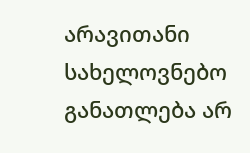არავითანი სახელოვნებო განათლება არ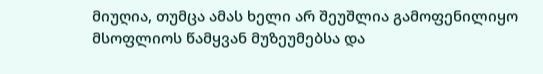მიუღია, თუმცა ამას ხელი არ შეუშლია გამოფენილიყო მსოფლიოს წამყვან მუზეუმებსა და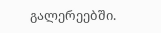გალერეებში.